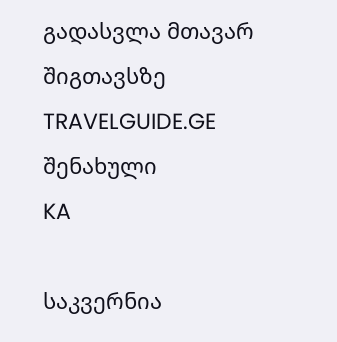გადასვლა მთავარ შიგთავსზე
TRAVELGUIDE.GE
შენახული
KA

საკვერნია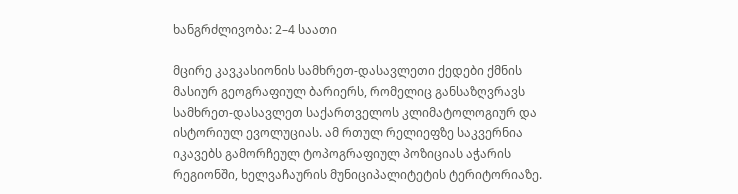ხანგრძლივობა: 2–4 საათი

მცირე კავკასიონის სამხრეთ-დასავლეთი ქედები ქმნის მასიურ გეოგრაფიულ ბარიერს, რომელიც განსაზღვრავს სამხრეთ-დასავლეთ საქართველოს კლიმატოლოგიურ და ისტორიულ ევოლუციას. ამ რთულ რელიეფზე საკვერნია იკავებს გამორჩეულ ტოპოგრაფიულ პოზიციას აჭარის რეგიონში, ხელვაჩაურის მუნიციპალიტეტის ტერიტორიაზე.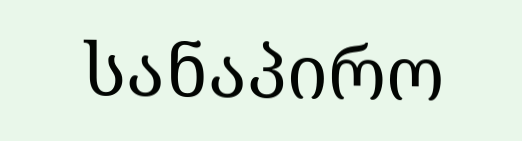სანაპირო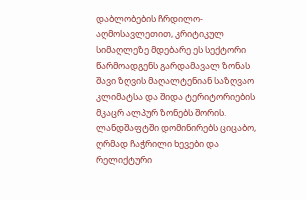დაბლობების ჩრდილო-აღმოსავლეთით, კრიტიკულ სიმაღლეზე მდებარე ეს სექტორი წარმოადგენს გარდამავალ ზონას შავი ზღვის მაღალტენიან საზღვაო კლიმატსა და შიდა ტერიტორიების მკაცრ ალპურ ზონებს შორის. ლანდშაფტში დომინირებს ციცაბო, ღრმად ჩაჭრილი ხევები და რელიქტური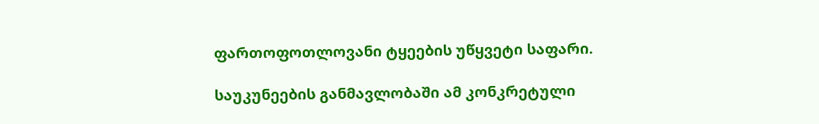ფართოფოთლოვანი ტყეების უწყვეტი საფარი.

საუკუნეების განმავლობაში ამ კონკრეტული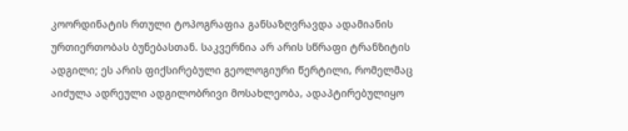კოორდინატის რთული ტოპოგრაფია განსაზღვრავდა ადამიანის ურთიერთობას ბუნებასთან. საკვერნია არ არის სწრაფი ტრანზიტის ადგილი; ეს არის ფიქსირებული გეოლოგიური წერტილი, რომელმაც აიძულა ადრეული ადგილობრივი მოსახლეობა, ადაპტირებულიყო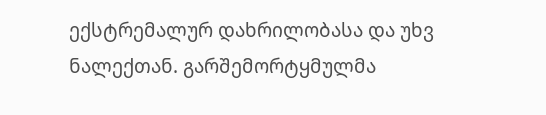ექსტრემალურ დახრილობასა და უხვ ნალექთან. გარშემორტყმულმა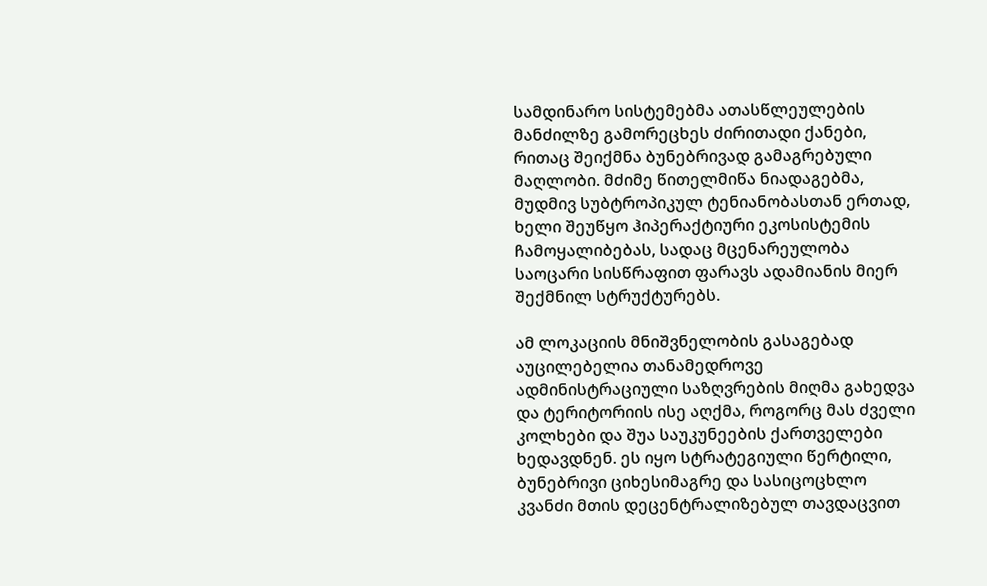სამდინარო სისტემებმა ათასწლეულების მანძილზე გამორეცხეს ძირითადი ქანები, რითაც შეიქმნა ბუნებრივად გამაგრებული მაღლობი. მძიმე წითელმიწა ნიადაგებმა, მუდმივ სუბტროპიკულ ტენიანობასთან ერთად, ხელი შეუწყო ჰიპერაქტიური ეკოსისტემის ჩამოყალიბებას, სადაც მცენარეულობა საოცარი სისწრაფით ფარავს ადამიანის მიერ შექმნილ სტრუქტურებს.

ამ ლოკაციის მნიშვნელობის გასაგებად აუცილებელია თანამედროვე ადმინისტრაციული საზღვრების მიღმა გახედვა და ტერიტორიის ისე აღქმა, როგორც მას ძველი კოლხები და შუა საუკუნეების ქართველები ხედავდნენ. ეს იყო სტრატეგიული წერტილი, ბუნებრივი ციხესიმაგრე და სასიცოცხლო კვანძი მთის დეცენტრალიზებულ თავდაცვით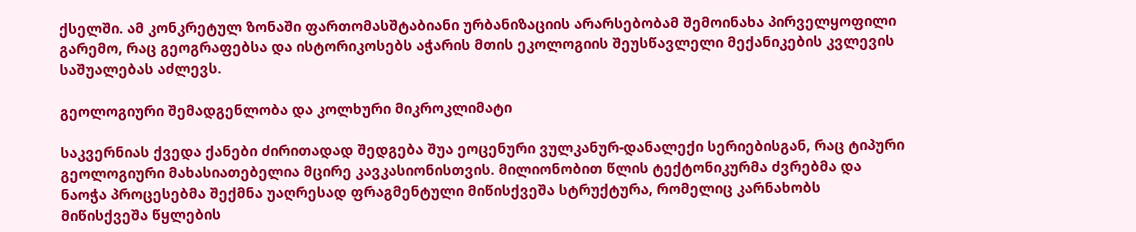ქსელში. ამ კონკრეტულ ზონაში ფართომასშტაბიანი ურბანიზაციის არარსებობამ შემოინახა პირველყოფილი გარემო, რაც გეოგრაფებსა და ისტორიკოსებს აჭარის მთის ეკოლოგიის შეუსწავლელი მექანიკების კვლევის საშუალებას აძლევს.

გეოლოგიური შემადგენლობა და კოლხური მიკროკლიმატი

საკვერნიას ქვედა ქანები ძირითადად შედგება შუა ეოცენური ვულკანურ-დანალექი სერიებისგან, რაც ტიპური გეოლოგიური მახასიათებელია მცირე კავკასიონისთვის. მილიონობით წლის ტექტონიკურმა ძვრებმა და ნაოჭა პროცესებმა შექმნა უაღრესად ფრაგმენტული მიწისქვეშა სტრუქტურა, რომელიც კარნახობს მიწისქვეშა წყლების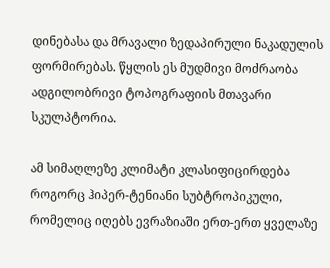დინებასა და მრავალი ზედაპირული ნაკადულის ფორმირებას. წყლის ეს მუდმივი მოძრაობა ადგილობრივი ტოპოგრაფიის მთავარი სკულპტორია.

ამ სიმაღლეზე კლიმატი კლასიფიცირდება როგორც ჰიპერ-ტენიანი სუბტროპიკული, რომელიც იღებს ევრაზიაში ერთ-ერთ ყველაზე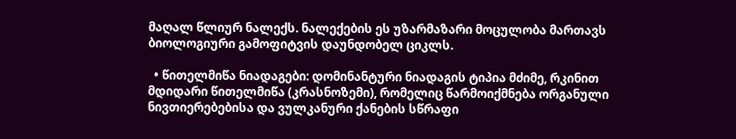მაღალ წლიურ ნალექს. ნალექების ეს უზარმაზარი მოცულობა მართავს ბიოლოგიური გამოფიტვის დაუნდობელ ციკლს.

  • წითელმიწა ნიადაგები: დომინანტური ნიადაგის ტიპია მძიმე, რკინით მდიდარი წითელმიწა (კრასნოზემი), რომელიც წარმოიქმნება ორგანული ნივთიერებებისა და ვულკანური ქანების სწრაფი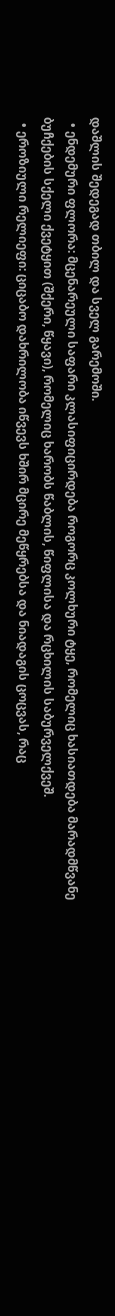დაშლის შედეგად თბილ და სველ გარემოში.
  • ენდემური ფლორა: მცენარეული საფარი კლასიფიცირდება როგორც კოლხური ტყე, რომელიც ხასიათდება მარადმწვანე ბუჩქების სქელი ქვეტყით (შქერი, წყავი), რომელიც ხარობს წაბლის, წიფლისა და რცხილის საბურველქვეშ.
  • ეროზიული რელიეფი: ციცაბო დახრილობა იწვევს ხშირ მცირე მეწყრებსა და ნიადაგის ცოცვას, რაც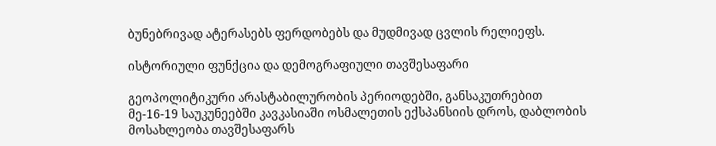ბუნებრივად ატერასებს ფერდობებს და მუდმივად ცვლის რელიეფს.

ისტორიული ფუნქცია და დემოგრაფიული თავშესაფარი

გეოპოლიტიკური არასტაბილურობის პერიოდებში, განსაკუთრებით მე-16-19 საუკუნეებში კავკასიაში ოსმალეთის ექსპანსიის დროს, დაბლობის მოსახლეობა თავშესაფარს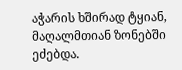აჭარის ხშირად ტყიან, მაღალმთიან ზონებში ეძებდა.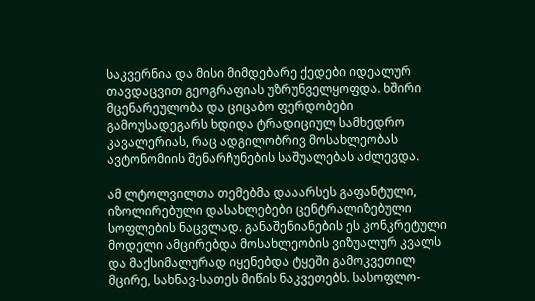საკვერნია და მისი მიმდებარე ქედები იდეალურ თავდაცვით გეოგრაფიას უზრუნველყოფდა. ხშირი მცენარეულობა და ციცაბო ფერდობები გამოუსადეგარს ხდიდა ტრადიციულ სამხედრო კავალერიას, რაც ადგილობრივ მოსახლეობას ავტონომიის შენარჩუნების საშუალებას აძლევდა.

ამ ლტოლვილთა თემებმა დააარსეს გაფანტული, იზოლირებული დასახლებები ცენტრალიზებული სოფლების ნაცვლად. განაშენიანების ეს კონკრეტული მოდელი ამცირებდა მოსახლეობის ვიზუალურ კვალს და მაქსიმალურად იყენებდა ტყეში გამოკვეთილ მცირე, სახნავ-სათეს მიწის ნაკვეთებს. სასოფლო-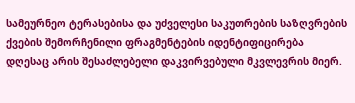სამეურნეო ტერასებისა და უძველესი საკუთრების საზღვრების ქვების შემორჩენილი ფრაგმენტების იდენტიფიცირება დღესაც არის შესაძლებელი დაკვირვებული მკვლევრის მიერ.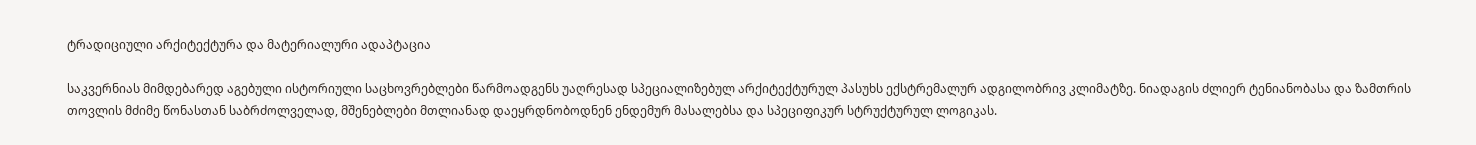ტრადიციული არქიტექტურა და მატერიალური ადაპტაცია

საკვერნიას მიმდებარედ აგებული ისტორიული საცხოვრებლები წარმოადგენს უაღრესად სპეციალიზებულ არქიტექტურულ პასუხს ექსტრემალურ ადგილობრივ კლიმატზე. ნიადაგის ძლიერ ტენიანობასა და ზამთრის თოვლის მძიმე წონასთან საბრძოლველად, მშენებლები მთლიანად დაეყრდნობოდნენ ენდემურ მასალებსა და სპეციფიკურ სტრუქტურულ ლოგიკას.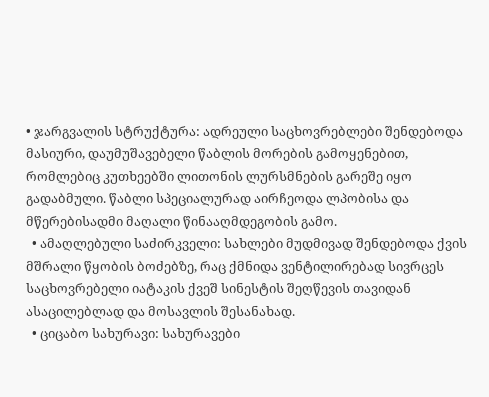• ჯარგვალის სტრუქტურა: ადრეული საცხოვრებლები შენდებოდა მასიური, დაუმუშავებელი წაბლის მორების გამოყენებით, რომლებიც კუთხეებში ლითონის ლურსმნების გარეშე იყო გადაბმული. წაბლი სპეციალურად აირჩეოდა ლპობისა და მწერებისადმი მაღალი წინააღმდეგობის გამო.
  • ამაღლებული საძირკველი: სახლები მუდმივად შენდებოდა ქვის მშრალი წყობის ბოძებზე, რაც ქმნიდა ვენტილირებად სივრცეს საცხოვრებელი იატაკის ქვეშ სინესტის შეღწევის თავიდან ასაცილებლად და მოსავლის შესანახად.
  • ციცაბო სახურავი: სახურავები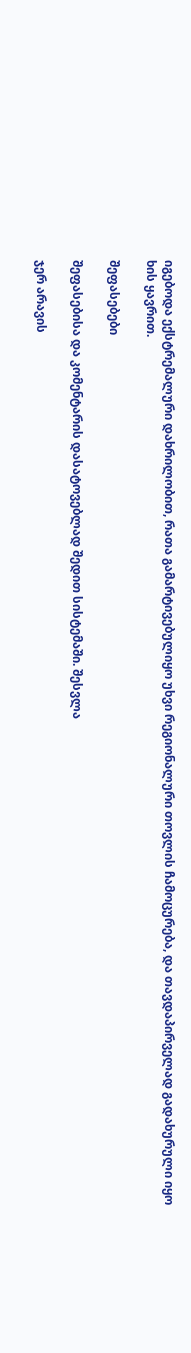იგებოდა ექსტრემალური დახრილობით, რათა გამარტივებულიყო უხვი რეგიონალური თოვლის ჩამოცურება, და თავდაპირველად გადახურული იყო ხის ყავრით.

შეფასებები

შეფასებისა და კომენტარის დასატოვებლად შედით სისტემაში. შესვლა

ჯერ არავის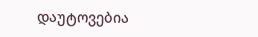დაუტოვებია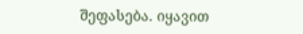შეფასება. იყავით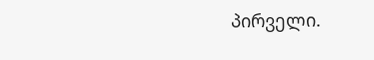პირველი.